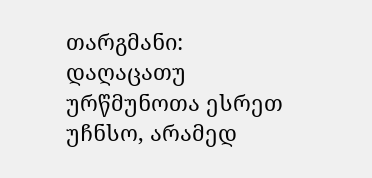თარგმანი: დაღაცათუ ურწმუნოთა ესრეთ უჩნსო, არამედ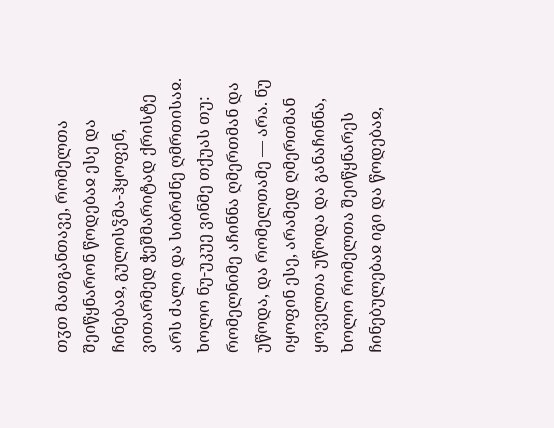თჳთ მათგანთავე, რომელთა შეიწყნარონ წოდებაჲ ესე და ჩინებაჲ, გულისჴმა-ჰყოფენ, ვითარმედ ჭეშმარიტად ქრისტე არს ძალი და სიბრძნე ღმრთისაჲ. ხოლო ნუ-უკუე ვინმე თქუას თუ: რომელნიმე აჩინნა ღმერთმან და უწოდა, და რომელთამე — არა. ნუ იყოფინ ესე, არამედ ღმერთმან ყოველთა უწოდა და განაჩინნა, ხოლო რომელთა შეიწყნარეს ჩინებულებაჲ იგი და წოდებაჲ,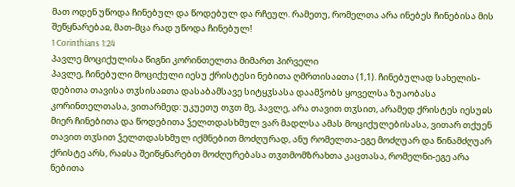მათ ოდენ უწოდა ჩინებულ და წოდებულ და რჩეულ. რამეთუ, რომელთა არა ინებეს ჩინებისა მის შეწყნარებაჲ, მათ-მცა რად უწოდა ჩინებულ!
1 Corinthians 1:24
პავლე მოციქულისა წიგნი კორინთელთა მიმართ პირველი
პავლე, ჩინებული მოციქული იესუ ქრისტესი ნებითა ღმრთისაჲთა (1,1). ჩინებულად სახელის-დებითა თავისა თჳსისაჲთა დასაბამსავე სიტყჳსასა დაამჴობს ყოველსა ზუაობასა კორინთელთასა, ვითარმედ: უკუეთუ თჳთ მე, პავლე, არა თავით თჳსით, არამედ ქრისტეს იესუჲს მიერ ჩინებითა და წოდებითა ჴელთდასხმულ ვარ მადლსა ამას მოციქულებისასა, ვითარ თქუენ თავით თჳსით ჴელთდასხმულ იქმნებით მოძღურად, ანუ რომელთა-ეგე მოძღუარ და წინამძღუარ ქრისტე არს, რაჲსა შეიწყნარებთ მოძღურებასა თჳთმომზრახთა კაცთასა, რომელნი-ეგე არა ნებითა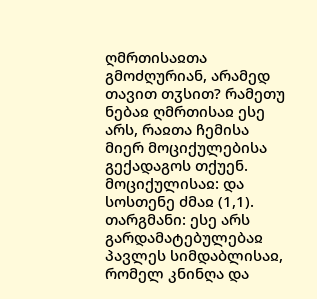ღმრთისაჲთა გმოძღურიან, არამედ თავით თჳსით? რამეთუ ნებაჲ ღმრთისაჲ ესე არს, რაჲთა ჩემისა მიერ მოციქულებისა გექადაგოს თქუენ.
მოციქულისაჲ: და სოსთენე ძმაჲ (1,1).
თარგმანი: ესე არს გარდამატებულებაჲ პავლეს სიმდაბლისაჲ, რომელ კნინღა და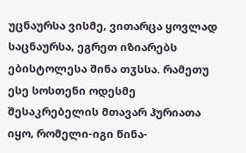უცნაურსა ვისმე, ვითარცა ყოვლად საცნაურსა, ეგრეთ იზიარებს ებისტოლესა შინა თჳსსა. რამეთუ ესე სოსთენი ოდესმე შესაკრებელის მთავარ ჰურიათა იყო, რომელი-იგი წინა-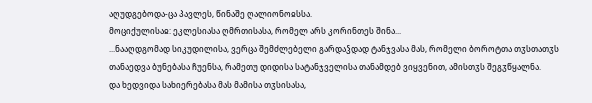აღუდგებოდა-ცა პავლეს, წინაშე ღალიონოჲსსა.
მოციქულისაჲ: ეკლესიასა ღმრთისასა, რომელ არს კორინთეს შინა...
...ნააღდგომად სიკუდილისა, ვერცა შემძლებელი გარდაჴდად ტანჯვასა მას, რომელი ბოროტთა თჳსთათჳს თანაედვა ბუნებასა ჩუენსა, რამეთუ დიდისა სატანჯველისა თანამდებ ვიყვენით, ამისთჳს შეგჳწყალნა.
და ხედვიდა სახიერებასა მას მამისა თჳსისასა,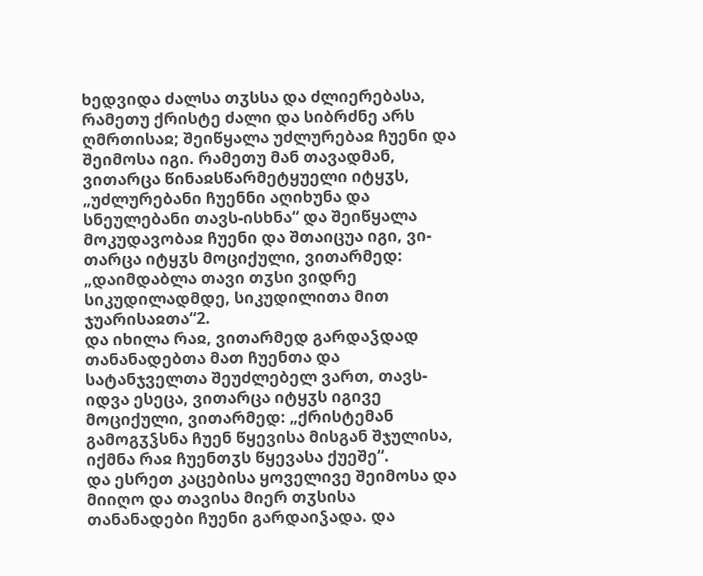ხედვიდა ძალსა თჳსსა და ძლიერებასა, რამეთუ ქრისტე ძალი და სიბრძნე არს ღმრთისაჲ; შეიწყალა უძლურებაჲ ჩუენი და შეიმოსა იგი. რამეთუ მან თავადმან, ვითარცა წინაჲსწარმეტყუელი იტყჳს, „უძლურებანი ჩუენნი აღიხუნა და სნეულებანი თავს-ისხნა“ და შეიწყალა მოკუდავობაჲ ჩუენი და შთაიცუა იგი, ვი-თარცა იტყჳს მოციქული, ვითარმედ: „დაიმდაბლა თავი თჳსი ვიდრე სიკუდილადმდე, სიკუდილითა მით ჯუარისაჲთა“2.
და იხილა რაჲ, ვითარმედ გარდაჴდად თანანადებთა მათ ჩუენთა და სატანჯველთა შეუძლებელ ვართ, თავს-იდვა ესეცა, ვითარცა იტყჳს იგივე მოციქული, ვითარმედ: „ქრისტემან გამოგჳჴსნა ჩუენ წყევისა მისგან შჯულისა, იქმნა რაჲ ჩუენთჳს წყევასა ქუეშე“.
და ესრეთ კაცებისა ყოველივე შეიმოსა და მიიღო და თავისა მიერ თჳსისა თანანადები ჩუენი გარდაიჴადა. და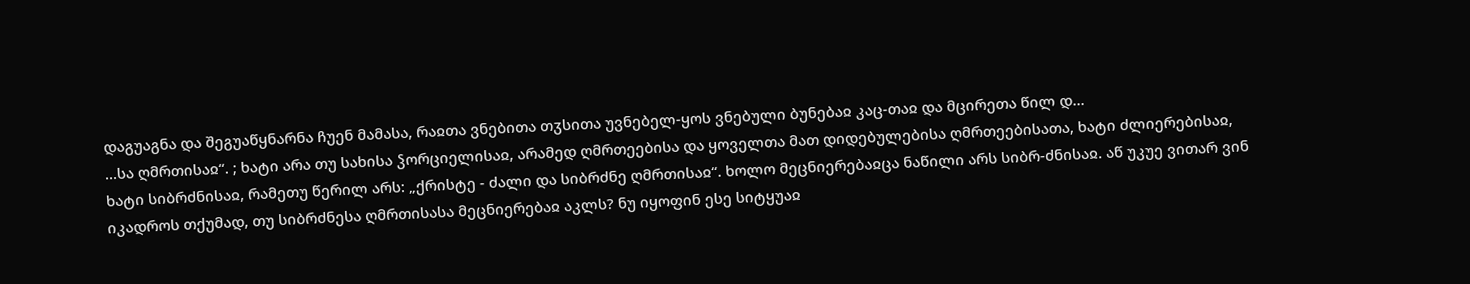დაგუაგნა და შეგუაწყნარნა ჩუენ მამასა, რაჲთა ვნებითა თჳსითა უვნებელ-ყოს ვნებული ბუნებაჲ კაც-თაჲ და მცირეთა წილ დ...
...სა ღმრთისაჲ“. ; ხატი არა თუ სახისა ჴორციელისაჲ, არამედ ღმრთეებისა და ყოველთა მათ დიდებულებისა ღმრთეებისათა, ხატი ძლიერებისაჲ, ხატი სიბრძნისაჲ, რამეთუ წერილ არს: „ქრისტე - ძალი და სიბრძნე ღმრთისაჲ“. ხოლო მეცნიერებაჲცა ნაწილი არს სიბრ-ძნისაჲ. აწ უკუე ვითარ ვინ იკადროს თქუმად, თუ სიბრძნესა ღმრთისასა მეცნიერებაჲ აკლს? ნუ იყოფინ ესე სიტყუაჲ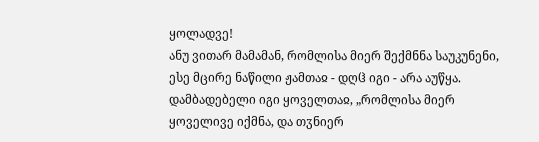ყოლადვე!
ანუ ვითარ მამამან, რომლისა მიერ შექმნნა საუკუნენი, ესე მცირე ნაწილი ჟამთაჲ - დღჱ იგი - არა აუწყა. დამბადებელი იგი ყოველთაჲ, „რომლისა მიერ ყოველივე იქმნა, და თჳნიერ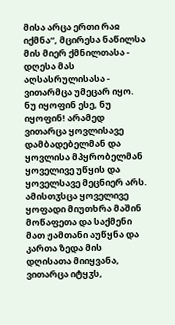მისა არცა ერთი რაჲ იქმნა“, მცირესა ნაწილსა მის მიერ ქმნილთასა - დღესა მას აღსასრულისასა - ვითარმცა უმეცარ იყო. ნუ იყოფინ ესე, ნუ იყოფინ! არამედ ვითარცა ყოვლისავე დამბადებელმან და ყოვლისა მპყრობელმან ყოველივე უწყის და ყოველსავე მეცნიერ არს. ამისთჳსცა ყოველივე ყოფადი მიუთხრა მაშინ მოწაფეთა და საქმენი მათ ჟამთანი აუწყნა და კართა ზედა მის დღისათა მიიყვანა, ვითარცა იტყჳს,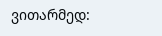ვითარმედ: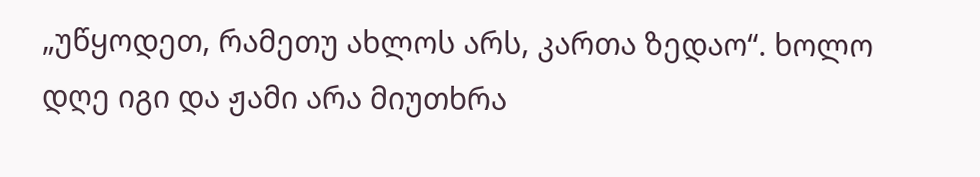„უწყოდეთ, რამეთუ ახლოს არს, კართა ზედაო“. ხოლო დღე იგი და ჟამი არა მიუთხრა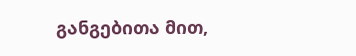განგებითა მით,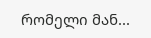რომელი მან...